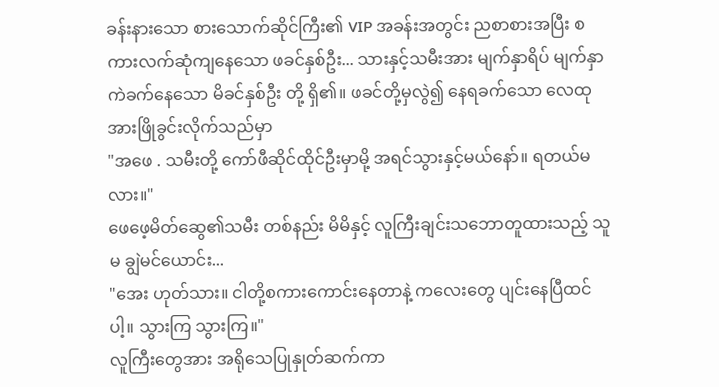ခန်းနားသော စားသောက်ဆိုင်ကြီး၏ VIP အခန်းအတွင်း ညစာစားအပြီး စကားလက်ဆုံကျနေသော ဖခင်နှစ်ဦး... သားနှင့်သမီးအား မျက်နှာရိပ် မျက်နှာကဲခက်နေသော မိခင်နှစ်ဦး တို့ ရှိ၏။ ဖခင်တို့မှလွဲ၍ နေရခက်သော လေထုအားဖြိုခွင်းလိုက်သည်မှာ
"အဖေ . သမီးတို့ ကော်ဖီဆိုင်ထိုင်ဦးမှာမို့ အရင်သွားနှင့်မယ်နော်။ ရတယ်မလား။"
ဖေဖေ့မိတ်ဆွေ၏သမီး တစ်နည်း မိမိနှင့် လူကြီးချင်းသဘောတူထားသည့် သူမ ချွဲမင်ယောင်း...
"အေး ဟုတ်သား။ ငါတို့စကားကောင်းနေတာနဲ့ ကလေးတွေ ပျင်းနေပြီထင်ပါ့။ သွားကြ သွားကြ။"
လူကြီးတွေအား အရိုသေပြုနှုတ်ဆက်ကာ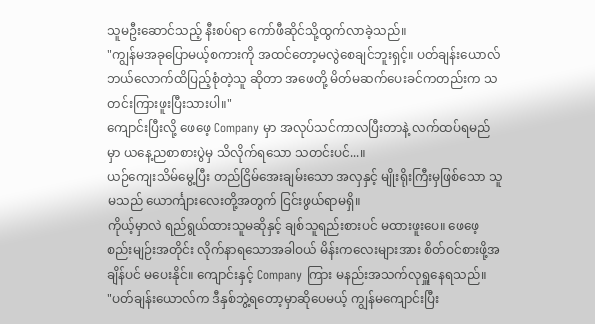သူမဦးဆောင်သည့် နီးစပ်ရာ ကော်ဖီဆိုင်သို့ထွက်လာခဲ့သည်။
"ကျွန်မအခုပြောမယ့်စကားကို အထင်တော့မလွဲစေချင်ဘူးရှင့်။ ပတ်ချန်းယောလ် ဘယ်လောက်ထိပြည့်စုံတဲ့သူ ဆိုတာ အဖေတို့ မိတ်မဆက်ပေးခင်ကတည်းက သတင်းကြားဖူးပြီးသားပါ။"
ကျောင်းပြီးလို့ ဖေဖေ့ Company မှာ အလုပ်သင်ကာလပြီးတာနဲ့ လက်ထပ်ရမည်မှာ ယနေ့ညစာစားပွဲမှ သိလိုက်ရသော သတင်းပင်...။
ယဉ်ကျေးသိမ်မွေ့ပြီး တည်ငြိမ်အေးချမ်းသော အလှနှင့် မျိုးရိုးကြီးမှဖြစ်သော သူမသည် ယောင်္ကျားလေးတို့အတွက် ငြင်းဖွယ်ရာမရှိ။
ကိုယ့်မှာလဲ ရည်ရွယ်ထားသူမဆိုနှင့် ချစ်သူရည်းစားပင် မထားဖူးပေ။ ဖေဖေ့စည်းမျဉ်းအတိုင်း လိုက်နာရသောအခါဝယ် မိန်းကလေးများအား စိတ်ဝင်စားဖို့အချိန်ပင် မပေးနိုင်။ ကျောင်းနှင့် Company ကြား မနည်းအသက်လုရှူနေရသည်။
"ပတ်ချန်းယောလ်က ဒီနှစ်ဘွဲ့ရတော့မှာဆိုပေမယ့် ကျွန်မကျောင်းပြီး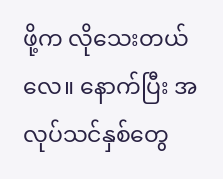ဖို့က လိုသေးတယ်လေ။ နောက်ပြီး အလုပ်သင်နှစ်တွေ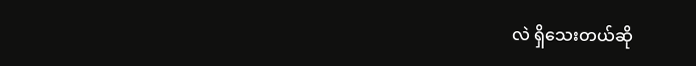လဲ ရှိသေးတယ်ဆို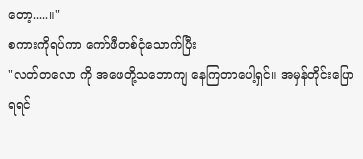တော့.....။"
စကားကိုရပ်ကာ ကော်ဖီတစ်ငုံသောက်ပြီး
"လတ်တလော ကို အဖေတို့သဘောကျ နေကြတာပေါ့ရှင်။ အမှန်တိုင်းပြောရရင်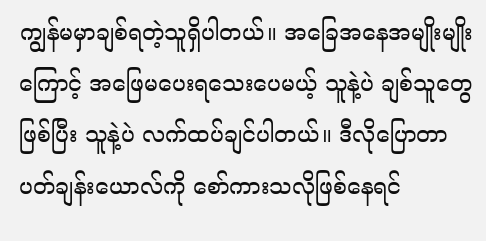ကျွန်မမှာချစ်ရတဲ့သူရှိပါတယ်။ အခြေအနေအမျိုးမျိုးကြောင့် အဖြေမပေးရသေးပေမယ့် သူနဲ့ပဲ ချစ်သူတွေဖြစ်ပြီး သူနဲ့ပဲ လက်ထပ်ချင်ပါတယ်။ ဒီလိုပြောတာ ပတ်ချန်းယောလ်ကို စော်ကားသလိုဖြစ်နေရင်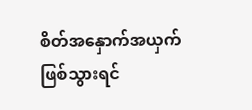စိတ်အနှောက်အယှက်ဖြစ်သွားရင်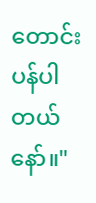တောင်းပန်ပါတယ်နော်။"